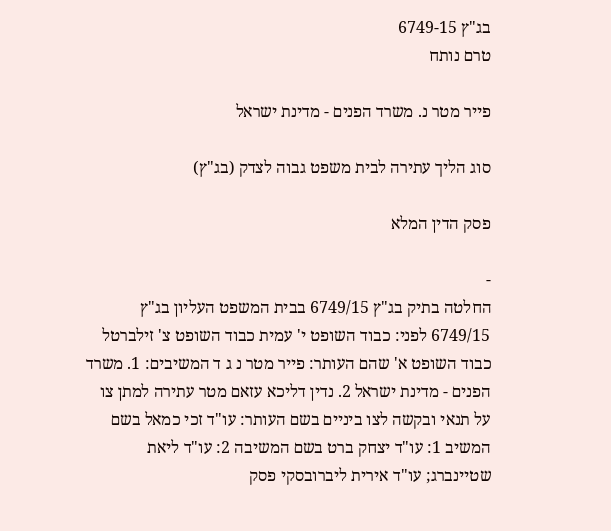בג"ץ 6749-15
טרם נותח

פייר מטר נ. משרד הפנים - מדינת ישראל

סוג הליך עתירה לבית משפט גבוה לצדק (בג"ץ)

פסק הדין המלא

-
החלטה בתיק בג"ץ 6749/15 בבית המשפט העליון בג"ץ 6749/15 לפני: כבוד השופט י' עמית כבוד השופט צ' זילברטל כבוד השופט א' שהם העותר: פייר מטר נ ג ד המשיבים: 1. משרד הפנים - מדינת ישראל 2. נדין דליכא עזאם מטר עתירה למתן צו על תנאי ובקשה לצו ביניים בשם העותר: עו"ד זכי כמאל בשם המשיב 1: עו"ד יצחק ברט בשם המשיבה 2: עו"ד ליאת שטיינברג; עו"ד אירית ליברובסקי פסק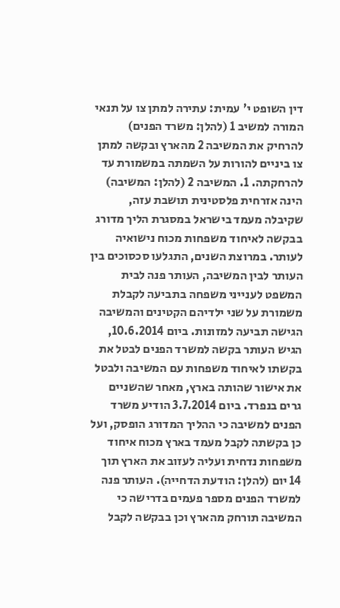דין השופט י' עמית: עתירה למתן צו על תנאי המורה למשיב 1 (להלן: משרד הפנים) להרחיק את המשיבה 2 מהארץ ובקשה למתן צו ביניים להורות על השמתה במשמורת עד להרחקתה. 1. המשיבה 2 (להלן: המשיבה) הינה אזרחית פלסטינית תושבת עזה, שקיבלה מעמד בישראל במסגרת הליך מדורג בבקשה לאיחוד משפחות מכוח נישואיה לעותר. במרוצת השנים, התגלעו סכסוכים בין העותר לבין המשיבה, העותר פנה לבית המשפט לענייני משפחה בתביעה לקבלת משמורת על שני ילדיהם הקטינים והמשיבה הגישה תביעה למזונות. ביום 10.6.2014, הגיש העותר בקשה למשרד הפנים לבטל את בקשתו לאיחוד משפחות עם המשיבה ולבטל את אישור שהותה בארץ, מאחר שהשניים גרים בנפרד. ביום 3.7.2014 הודיע משרד הפנים למשיבה כי ההליך המדורג הופסק, ועל כן בקשתה לקבל מעמד בארץ מכוח איחוד משפחות נדחית ועליה לעזוב את הארץ תוך 14 יום (להלן: הודעת הדחייה). העותר פנה למשרד הפנים מספר פעמים בדרישה כי המשיבה תורחק מהארץ וכן בבקשה לקבל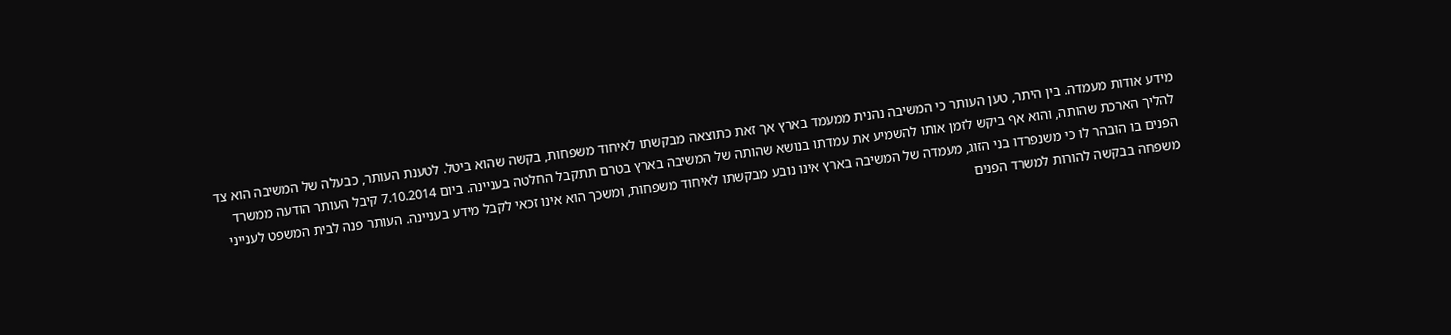מידע אודות מעמדה. בין היתר, טען העותר כי המשיבה נהנית ממעמד בארץ אך זאת כתוצאה מבקשתו לאיחוד משפחות, בקשה שהוא ביטל. לטענת העותר, כבעלה של המשיבה הוא צד להליך הארכת שהותה, והוא אף ביקש לזמן אותו להשמיע את עמדתו בנושא שהותה של המשיבה בארץ בטרם תתקבל החלטה בעניינה. ביום 7.10.2014 קיבל העותר הודעה ממשרד הפנים בו הובהר לו כי משנפרדו בני הזוג, מעמדה של המשיבה בארץ אינו נובע מבקשתו לאיחוד משפחות, ומשכך הוא אינו זכאי לקבל מידע בעניינה. העותר פנה לבית המשפט לענייני משפחה בבקשה להורות למשרד הפנים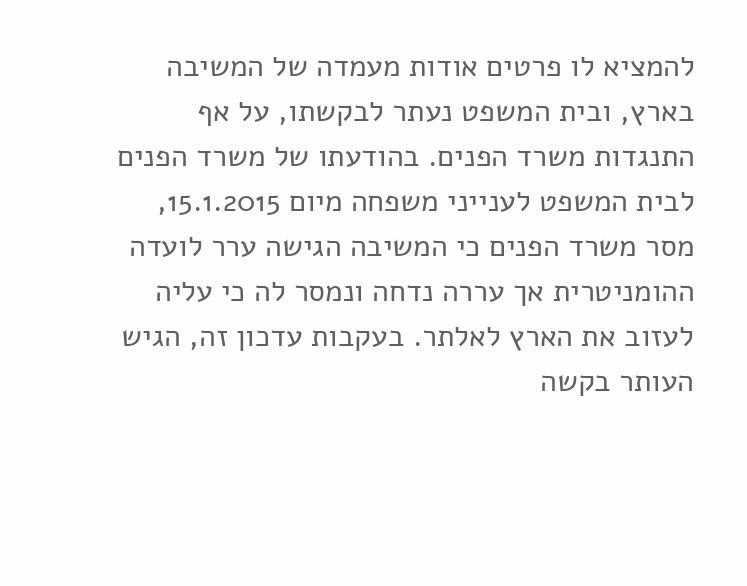להמציא לו פרטים אודות מעמדה של המשיבה בארץ, ובית המשפט נעתר לבקשתו, על אף התנגדות משרד הפנים. בהודעתו של משרד הפנים לבית המשפט לענייני משפחה מיום 15.1.2015, מסר משרד הפנים כי המשיבה הגישה ערר לועדה ההומניטרית אך עררה נדחה ונמסר לה כי עליה לעזוב את הארץ לאלתר. בעקבות עדכון זה, הגיש העותר בקשה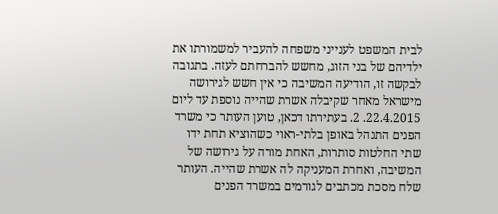לבית המשפט לענייני משפחה להעביר למשמורתו את ילדיהם של בני הזוג, מחשש להברחתם לעזה. בתגובה לבקשה זו, הודיעה המשיבה כי אין חשש לגירושה מישראל מאחר שקיבלה אשרת שהייה נוספת עד ליום 22.4.2015. 2. בעתירתו דכאן, טוען העותר כי משרד הפנים התנהל באופן בלתי-ראוי כשהוציא תחת ידו שתי החלטות סותרות, האחת מורה על גירושה של המשיבה, ואחרת המעניקה לה אשרת שהייה. העותר שלח מסכת מכתבים לגורמים במשרד הפנים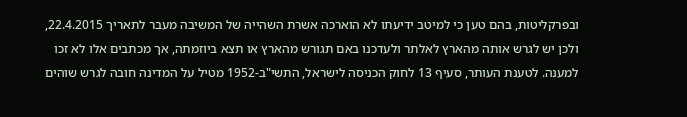ובפרקליטות, בהם טען כי למיטב ידיעתו לא הוארכה אשרת השהייה של המשיבה מעבר לתאריך 22.4.2015, ולכן יש לגרש אותה מהארץ לאלתר ולעדכנו באם תגורש מהארץ או תצא ביוזמתה, אך מכתבים אלו לא זכו למענה. לטענת העותר, סעיף 13 לחוק הכניסה לישראל, התשי"ב-1952 מטיל על המדינה חובה לגרש שוהים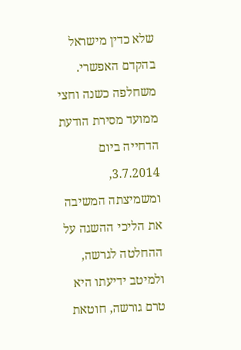שלא כדין מישראל בהקדם האפשרי. משחלפה כשנה וחצי ממועד מסירת הודעת הדחייה ביום 3.7.2014, ומשמיצתה המשיבה את הליכי ההשגה על ההחלטה לגרשה, ולמיטב ידיעתו היא טרם גורשה, חוטאת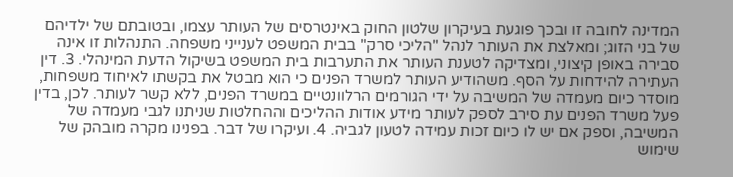המדינה לחובה זו ובכך פוגעת בעיקרון שלטון החוק באינטרסים של העותר עצמו, ובטובתם של ילדיהם של בני הזוג; ומאלצת את העותר לנהל "הליכי סרק" בבית המשפט לענייני משפחה. התנהלות זו אינה סבירה באופן קיצוני, ומצדיקה לטענת העותר את התערבות בית המשפט בשיקול הדעת המינהלי. 3. דין העתירה להידחות על הסף. משהודיע העותר למשרד הפנים כי הוא מבטל את בקשתו לאיחוד משפחות, מוסדר כיום מעמדה של המשיבה על ידי הגורמים הרלוונטיים במשרד הפנים, ללא קשר לעותר. לכן, בדין פעל משרד הפנים עת סירב לספק לעותר מידע אודות ההליכים וההחלטות שניתנו לגבי מעמדה של המשיבה, וספק אם יש לו כיום זכות עמידה לטעון לגביה. 4. ועיקרו של דבר. בפנינו מקרה מובהק של שימוש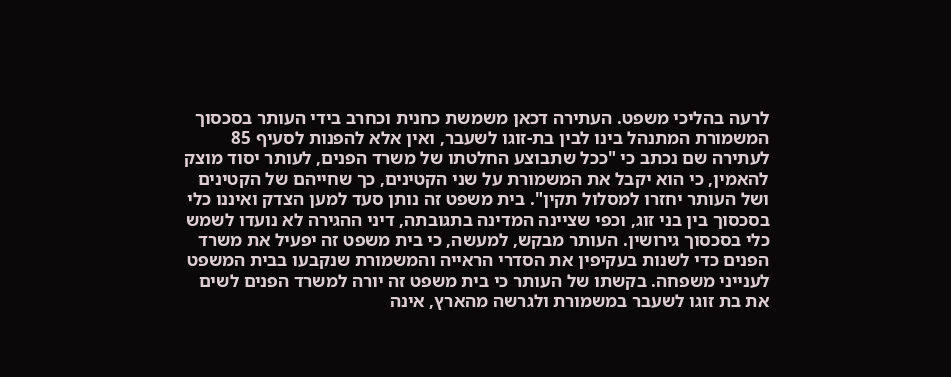לרעה בהליכי משפט. העתירה דכאן משמשת כחנית וכחרב בידי העותר בסכסוך המשמורת המתנהל בינו לבין בת-זוגו לשעבר, ואין אלא להפנות לסעיף 85 לעתירה שם נכתב כי "ככל שתבוצע החלטתו של משרד הפנים, לעותר יסוד מוצק להאמין, כי הוא יקבל את המשמורת על שני הקטינים, כך שחייהם של הקטינים ושל העותר יחזרו למסלול תקין". בית משפט זה נותן סעד למען הצדק ואיננו כלי בסכסוך בין בני זוג, וכפי שציינה המדינה בתגובתה, דיני ההגירה לא נועדו לשמש כלי בסכסוך גירושין. העותר מבקש, למעשה, כי בית משפט זה יפעיל את משרד הפנים כדי לשנות בעקיפין את הסדרי הראייה והמשמורת שנקבעו בבית המשפט לענייני משפחה. בקשתו של העותר כי בית משפט זה יורה למשרד הפנים לשים את בת זוגו לשעבר במשמורת ולגרשה מהארץ, אינה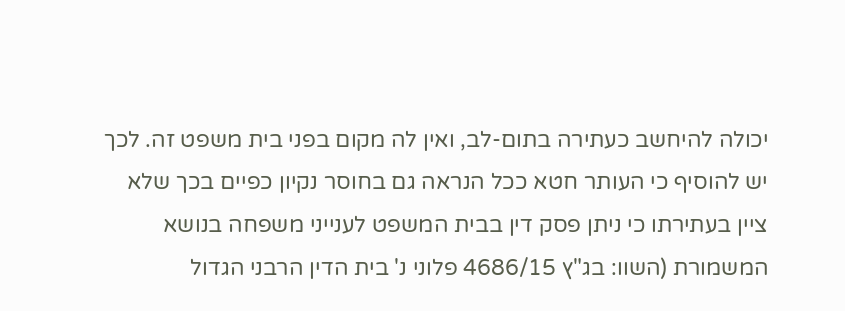יכולה להיחשב כעתירה בתום-לב, ואין לה מקום בפני בית משפט זה. לכך יש להוסיף כי העותר חטא ככל הנראה גם בחוסר נקיון כפיים בכך שלא ציין בעתירתו כי ניתן פסק דין בבית המשפט לענייני משפחה בנושא המשמורת (השוו: בג"ץ 4686/15 פלוני נ' בית הדין הרבני הגדול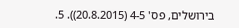בירושלים, פס' 4-5 (20.8.2015)). 5.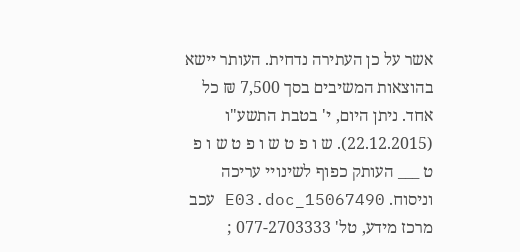אשר על כן העתירה נדחית. העותר יישא בהוצאות המשיבים בסך 7,500 ₪ כל אחד. ניתן היום, י' בטבת התשע"ו (22.12.2015). ש ו פ ט ש ו פ ט ש ו פ ט ___ העותק כפוף לשינויי עריכה וניסוח. 15067490_E03.doc עכב מרכז מידע, טל' 077-2703333 ;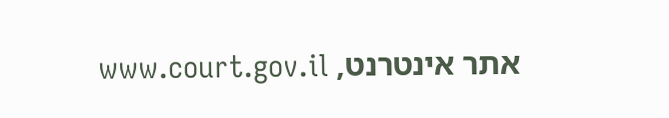אתר אינטרנט, www.court.gov.il